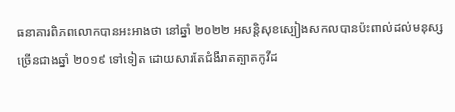ធនាគារពិភពលោកបានអះអាងថា នៅឆ្នាំ ២០២២ អសន្តិសុខស្បៀងសកលបានប៉ះពាល់ដល់មនុស្សច្រើនជាងឆ្នាំ ២០១៩ ទៅទៀត ដោយសារតែជំងឺរាតត្បាតកូវីដ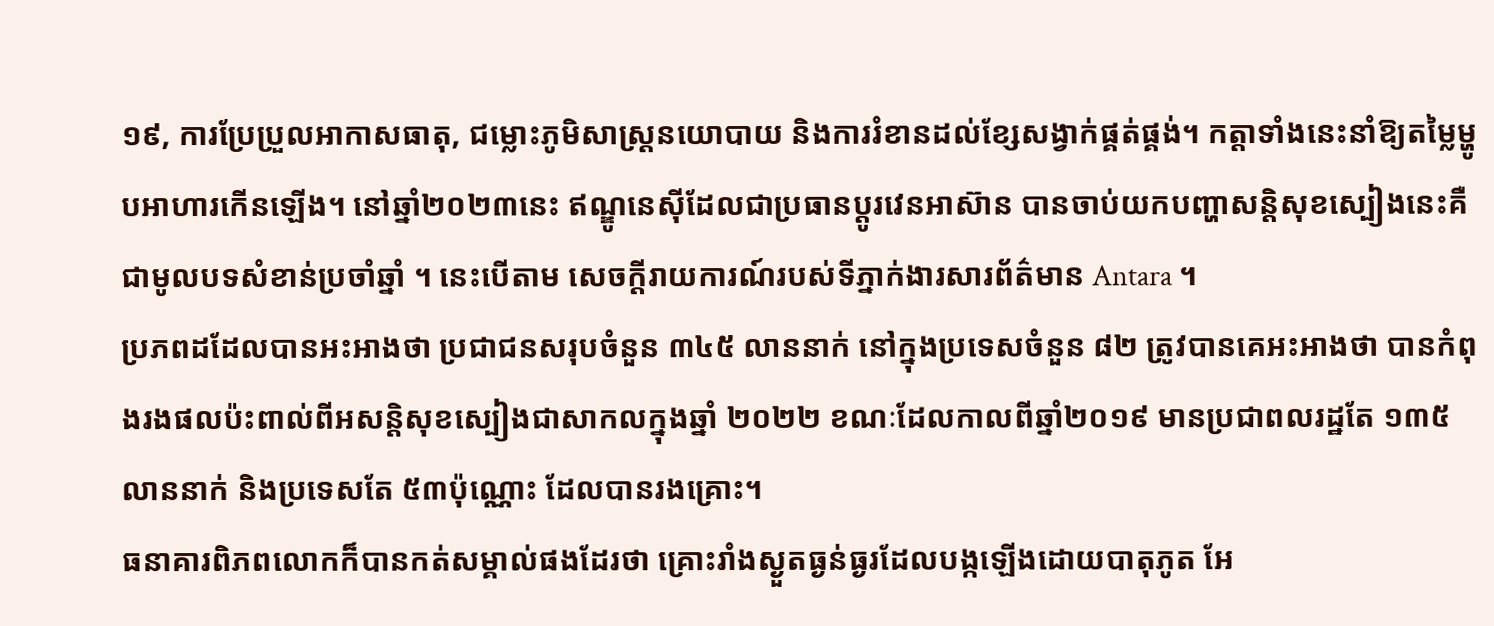១៩, ការប្រែប្រួលអាកាសធាតុ, ជម្លោះភូមិសាស្ត្រនយោបាយ និងការរំខានដល់ខ្សែសង្វាក់ផ្គត់ផ្គង់។ កត្តាទាំងនេះនាំឱ្យតម្លៃម្ហូបអាហារកើនឡើង។ នៅឆ្នាំ២០២៣នេះ ឥណ្ឌូនេស៊ីដែលជាប្រធានប្តូរវេនអាស៊ាន បានចាប់យកបញ្ហាសន្តិសុខស្បៀងនេះគឺជាមូលបទសំខាន់ប្រចាំឆ្នាំ ។ នេះបើតាម សេចក្តីរាយការណ៍របស់ទីភ្នាក់ងារសារព័ត៌មាន Antara ។
ប្រភពដដែលបានអះអាងថា ប្រជាជនសរុបចំនួន ៣៤៥ លាននាក់ នៅក្នុងប្រទេសចំនួន ៨២ ត្រូវបានគេអះអាងថា បានកំពុងរងផលប៉ះពាល់ពីអសន្តិសុខស្បៀងជាសាកលក្នុងឆ្នាំ ២០២២ ខណៈដែលកាលពីឆ្នាំ២០១៩ មានប្រជាពលរដ្ឋតែ ១៣៥ លាននាក់ និងប្រទេសតែ ៥៣ប៉ុណ្ណោះ ដែលបានរងគ្រោះ។
ធនាគារពិភពលោកក៏បានកត់សម្គាល់ផងដែរថា គ្រោះរាំងស្ងួតធ្ងន់ធ្ងរដែលបង្កឡើងដោយបាតុភូត អែ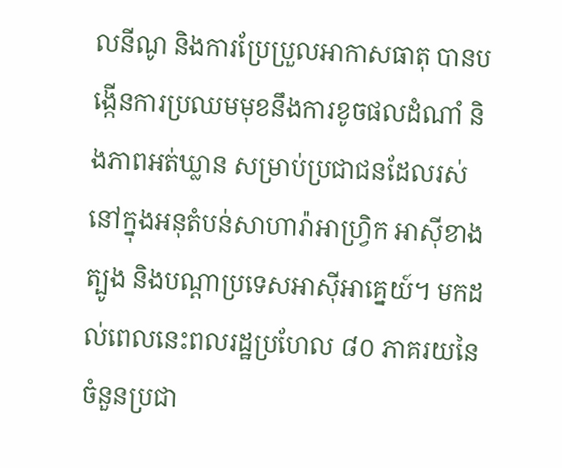លនីណូ និងការប្រែប្រួលអាកាសធាតុ បានបង្កើនការប្រឈមមុខនឹងការខូចផលដំណាំ និងភាពអត់ឃ្លាន សម្រាប់ប្រជាជនដែលរស់នៅក្នុងអនុតំបន់សាហារ៉ាអាហ្វ្រិក អាស៊ីខាងត្បូង និងបណ្តាប្រទេសអាស៊ីអាគ្នេយ៍។ មកដល់ពេលនេះពលរដ្ឋប្រហែល ៨០ ភាគរយនៃចំនួនប្រជា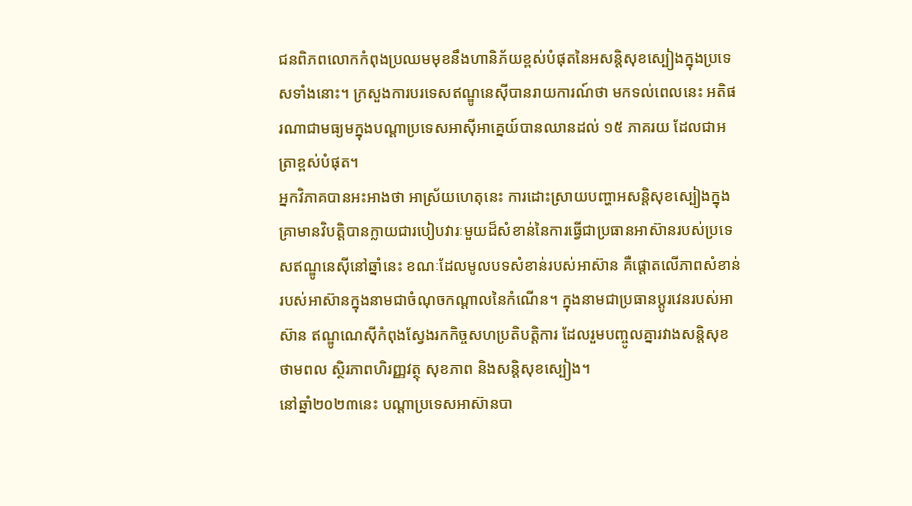ជនពិភពលោកកំពុងប្រឈមមុខនឹងហានិភ័យខ្ពស់បំផុតនៃអសន្តិសុខស្បៀងក្នុងប្រទេសទាំងនោះ។ ក្រសួងការបរទេសឥណ្ឌូនេស៊ីបានរាយការណ៍ថា មកទល់ពេលនេះ អតិផរណាជាមធ្យមក្នុងបណ្តាប្រទេសអាស៊ីអាគ្នេយ៍បានឈានដល់ ១៥ ភាគរយ ដែលជាអត្រាខ្ពស់បំផុត។
អ្នកវិភាគបានអះអាងថា អាស្រ័យហេតុនេះ ការដោះស្រាយបញ្ហាអសន្តិសុខស្បៀងក្នុងគ្រាមានវិបត្តិបានក្លាយជារបៀបវារៈមួយដ៏សំខាន់នៃការធ្វើជាប្រធានអាស៊ានរបស់ប្រទេសឥណ្ឌូនេស៊ីនៅឆ្នាំនេះ ខណៈដែលមូលបទសំខាន់របស់អាស៊ាន គឺផ្តោតលើភាពសំខាន់របស់អាស៊ានក្នុងនាមជាចំណុចកណ្តាលនៃកំណើន។ ក្នុងនាមជាប្រធានប្ដូរវេនរបស់អាស៊ាន ឥណ្ឌូណេស៊ីកំពុងស្វែងរកកិច្ចសហប្រតិបត្តិការ ដែលរួមបញ្ចូលគ្នារវាងសន្តិសុខថាមពល ស្ថិរភាពហិរញ្ញវត្ថុ សុខភាព និងសន្តិសុខស្បៀង។
នៅឆ្នាំ២០២៣នេះ បណ្តាប្រទេសអាស៊ានបា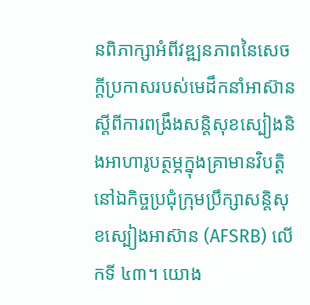នពិភាក្សាអំពីវឌ្ឍនភាពនៃសេចក្តីប្រកាសរបស់មេដឹកនាំអាស៊ានស្តីពីការពង្រឹងសន្តិសុខស្បៀងនិងអាហារូបត្ថម្ភក្នុងគ្រាមានវិបត្តិនៅឯកិច្ចប្រជុំក្រុមប្រឹក្សាសន្តិសុខស្បៀងអាស៊ាន (AFSRB) លើកទី ៤៣។ យោង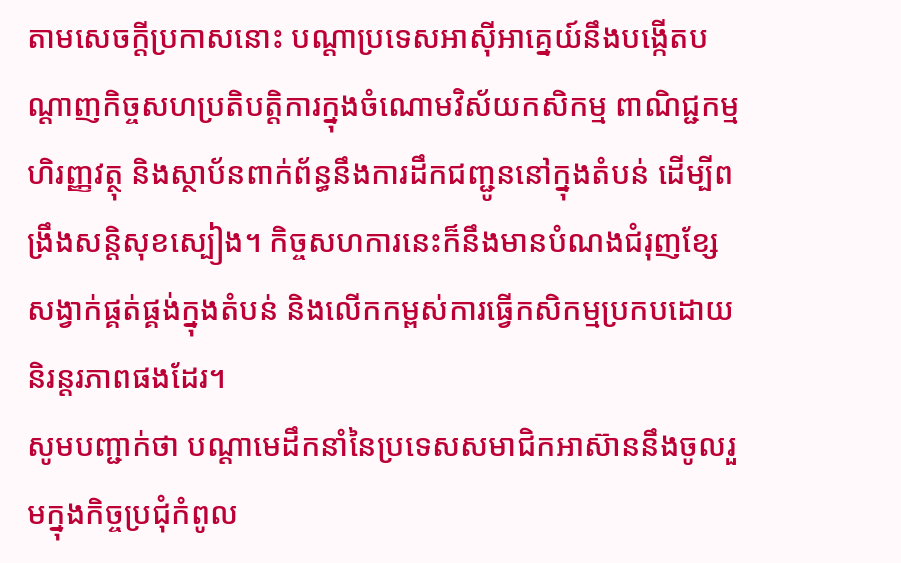តាមសេចក្តីប្រកាសនោះ បណ្តាប្រទេសអាស៊ីអាគ្នេយ៍នឹងបង្កើតបណ្តាញកិច្ចសហប្រតិបត្តិការក្នុងចំណោមវិស័យកសិកម្ម ពាណិជ្ជកម្ម ហិរញ្ញវត្ថុ និងស្ថាប័នពាក់ព័ន្ធនឹងការដឹកជញ្ជូននៅក្នុងតំបន់ ដើម្បីពង្រឹងសន្តិសុខស្បៀង។ កិច្ចសហការនេះក៏នឹងមានបំណងជំរុញខ្សែសង្វាក់ផ្គត់ផ្គង់ក្នុងតំបន់ និងលើកកម្ពស់ការធ្វើកសិកម្មប្រកបដោយនិរន្តរភាពផងដែរ។
សូមបញ្ជាក់ថា បណ្ដាមេដឹកនាំនៃប្រទេសសមាជិកអាស៊ាននឹងចូលរួមក្នុងកិច្ចប្រជុំកំពូល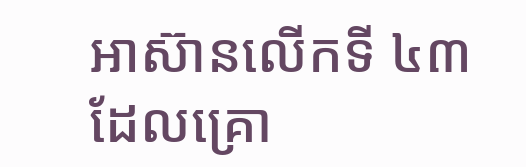អាស៊ានលើកទី ៤៣ ដែលគ្រោ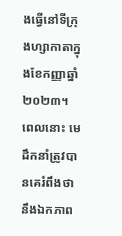ងធ្វើនៅទីក្រុងហ្សាកាតាក្នុងខែកញ្ញាឆ្នាំ ២០២៣។ ពេលនោះ មេដឹកនាំត្រូវបានគេរំពឹងថានឹងឯកភាព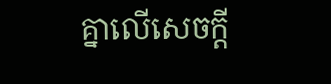គ្នាលើសេចក្ដី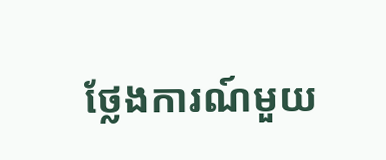ថ្លែងការណ៍មួយ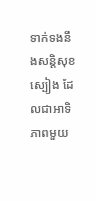ទាក់ទងនឹងសន្តិសុខស្បៀង ដែលជាអាទិភាពមួយ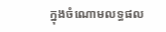ក្នុងចំណោមលទ្ធផល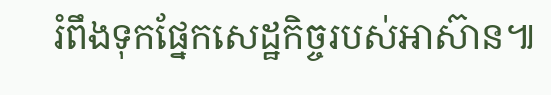រំពឹងទុកផ្នែកសេដ្ឋកិច្ចរបស់អាស៊ាន៕